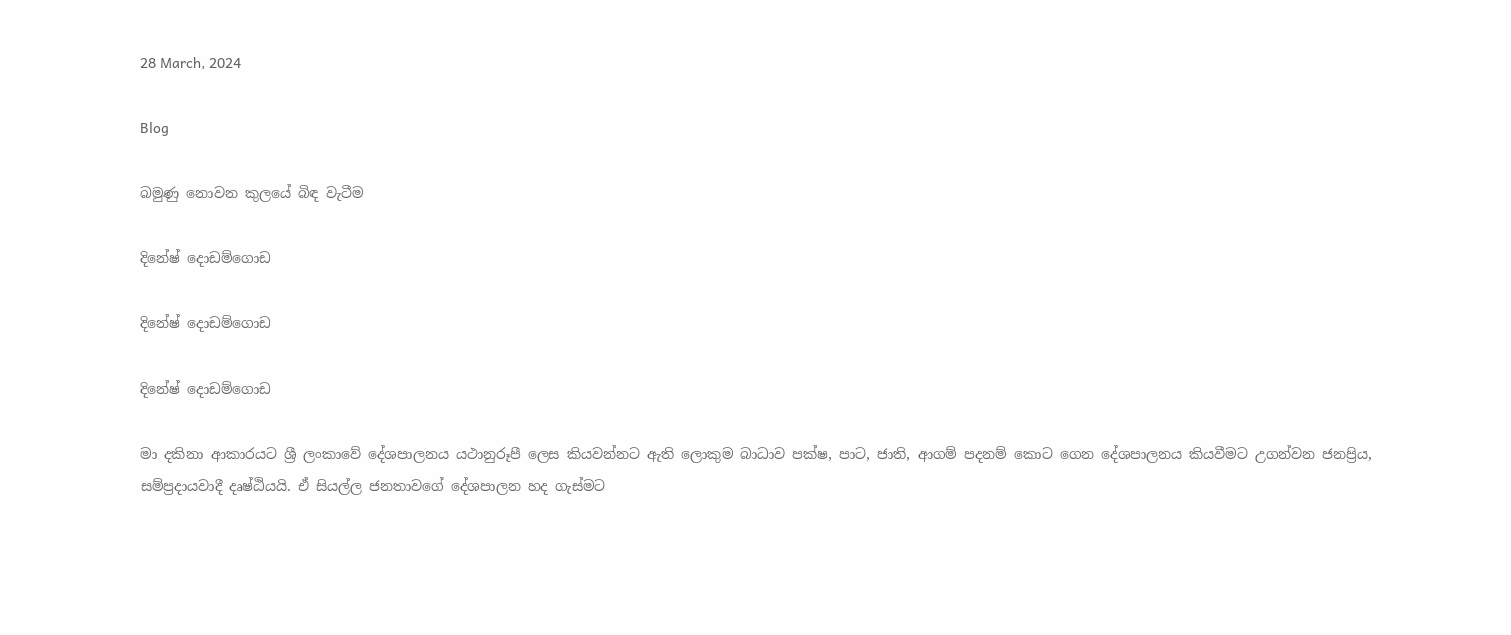28 March, 2024

Blog

බමුණු නොවන කුලයේ බිඳ වැටීම

දිනේෂ් දොඩම්ගොඩ

දිනේෂ් දොඩම්ගොඩ

දිනේෂ් දොඩම්ගොඩ

මා දකිනා ආකාරයට ශ්‍රී ලංකාවේ දේශපාලනය යථානුරූපී ලෙස කියවන්නට ඇති ලොකුම බාධාව පක්ෂ, පාට, ජාති, ආගම් පදනම් කොට ගෙන දේශපාලනය කියවීමට උගන්වන ජනප්‍රිය, සම්ප්‍රදායවාදී දෘෂ්ඨියයි. ඒ සියල්ල ජනතාවගේ දේශපාලන හද ගැස්මට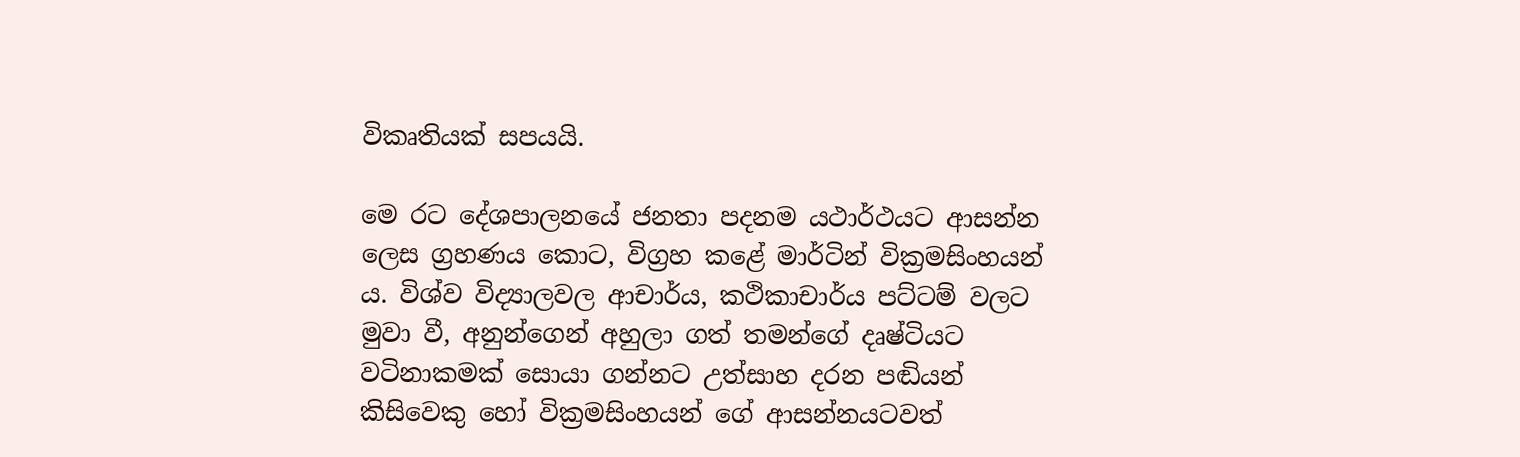විකෘතියක් සපයයි.

මෙ රට දේශපාලනයේ ජනතා පදනම යථාර්ථයට ආසන්න ලෙස ග්‍රහණය කොට, විග්‍රහ කළේ මාර්ටින් වික්‍රමසිංහයන් ය. විශ්ව විද්‍යාලවල ආචාර්ය, කථිකාචාර්ය පට්ටම් වලට මුවා වී, අනුන්ගෙන් අහුලා ගත් තමන්ගේ දෘෂ්ටියට වටිනාකමක් සොයා ගන්නට උත්සාහ දරන පඬියන් කිසිවෙකු හෝ වික්‍රමසිංහයන් ගේ ආසන්නයටවත්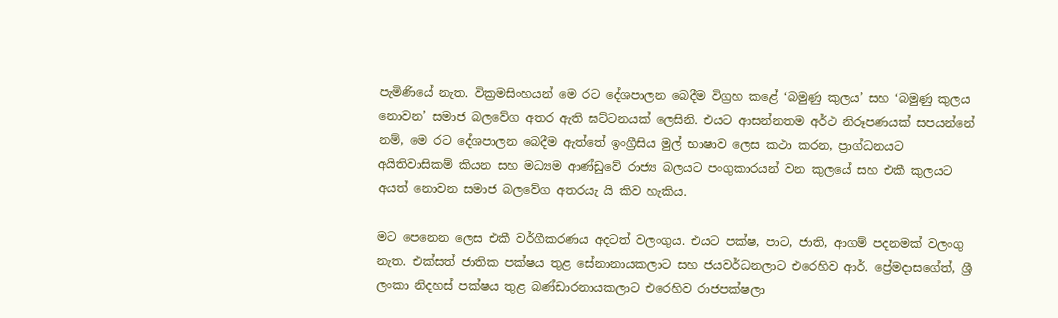පැමිණියේ නැත. වික්‍රමසිංහයන් මෙ රට දේශපාලන බෙදීම විග්‍රහ කළේ ‘බමුණු කුලය’ සහ ‘බමුණු කුලය නොවන’ සමාජ බලවේග අතර ඇති ඝට්ටනයක් ලෙසිනි. එයට ආසන්නතම අර්ථ නිරූපණයක් සපයන්නේ නම්, මෙ රට දේශපාලන බෙදීම ඇත්තේ ඉංග්‍රීසිය මුල් භාෂාව ලෙස කථා කරන, ප්‍රාග්ධනයට අයිතිවාසිකම් කියන සහ මධ්‍යම ආණ්ඩුවේ රාජ්‍ය බලයට පංගුකාරයන් වන කුලයේ සහ එකී කුලයට අයත් නොවන සමාජ බලවේග අතරයැ යි කිව හැකිය.

මට පෙනෙන ලෙස එකී වර්ගීකරණය අදටත් වලංගුය. එයට පක්ෂ, පාට, ජාති, ආගම් පදනමක් වලංගු නැත. එක්සත් ජාතික පක්ෂය තුළ සේනානායකලාට සහ ජයවර්ධනලාට එරෙහිව ආර්. ප්‍රේමදාසගේත්, ශ්‍රී ලංකා නිදහස් පක්ෂය තුළ බණ්ඩාරනායකලාට එරෙහිව රාජපක්ෂලා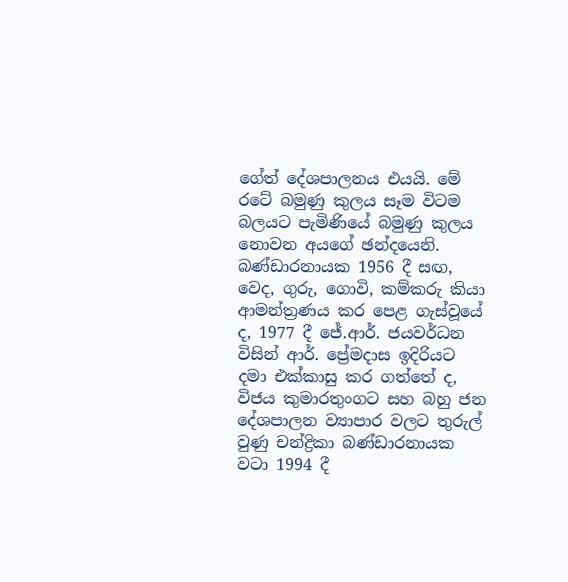ගේත් දේශපාලනය එයයි. මේ රටේ බමුණු කුලය සෑම විටම බලයට පැමිණියේ බමුණු කුලය නොවන අයගේ ඡන්දයෙනි. බණ්ඩාරනායක 1956 දී සඟ, වෙද, ගුරු, ගොවි, කම්කරු කියා ආමන්ත්‍රණය කර පෙළ ගැස්වූයේ ද, 1977 දී ජේ.ආර්. ජයවර්ධන විසින් ආර්. ප්‍රේමදාස ඉදිරියට දමා එක්කාසු කර ගත්තේ ද, විජය කුමාරතුංගට සහ බහු ජන දේශපාලන ව්‍යාපාර වලට තුරුල් වුණු චන්ද්‍රිකා බණ්ඩාරනායක වටා 1994 දී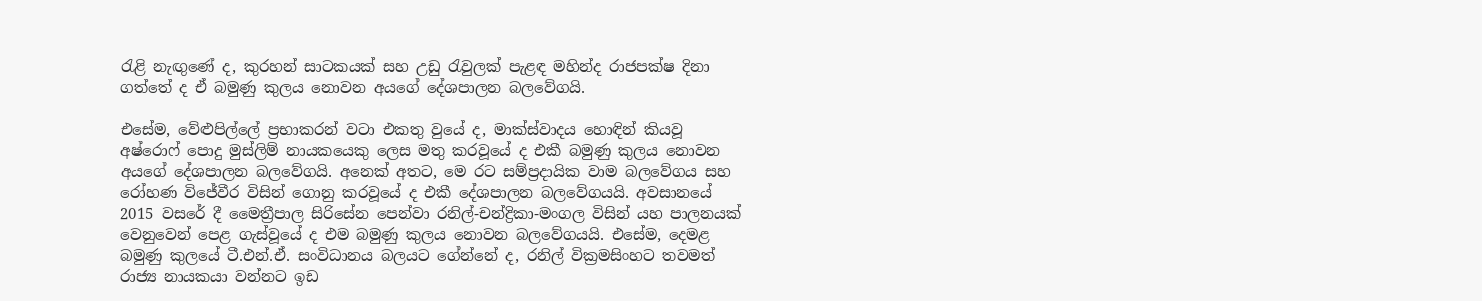රැළි නැඟුණේ ද, කුරහන් සාටකයක් සහ උඩු රැවුලක් පැළඳ මහින්ද රාජපක්ෂ දිනා ගත්තේ ද ඒ බමුණු කුලය නොවන අයගේ දේශපාලන බලවේගයි.

එසේම, වේළුපිල්ලේ ප්‍රභාකරන් වටා එකතු වුයේ ද, මාක්ස්වාදය හොඳින් කියවූ අෂ්රොෆ් පොදු මුස්ලිම් නායකයෙකු ලෙස මතු කරවූයේ ද එකී බමුණු කුලය නොවන අයගේ දේශපාලන බලවේගයි. අනෙක් අතට, මෙ රට සම්ප්‍රදායික වාම බලවේගය සහ රෝහණ විජේවීර විසින් ගොනු කරවූයේ ද එකී දේශපාලන බලවේගයයි. අවසානයේ 2015 වසරේ දී මෛත්‍රීපාල සිරිසේන පෙන්වා රනිල්-චන්ද්‍රිකා-මංගල විසින් යහ පාලනයක් වෙනුවෙන් පෙළ ගැස්වූයේ ද එම බමුණු කුලය නොවන බලවේගයයි. එසේම, දෙමළ බමුණු කුලයේ ටී.එන්.ඒ. සංවිධානය බලයට ගේන්නේ ද, රනිල් වික්‍රමසිංහට තවමත් රාජ්‍ය නායකයා වන්නට ඉඩ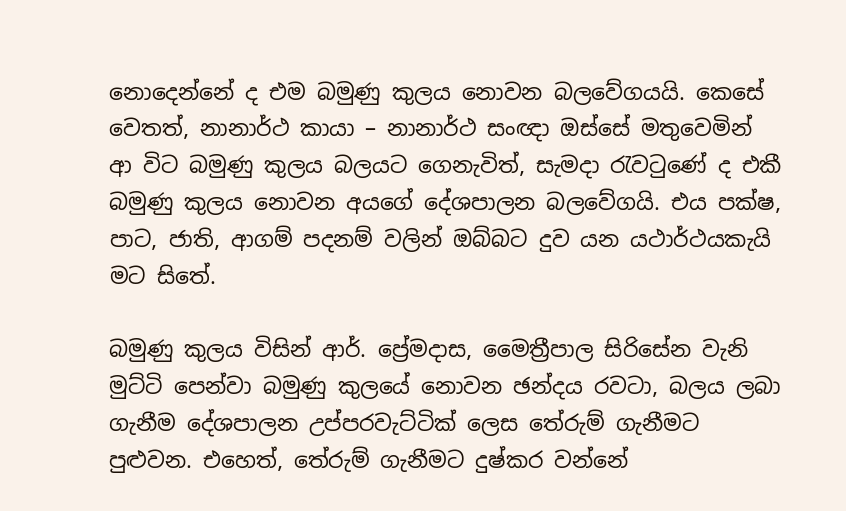නොදෙන්නේ ද එම බමුණු කුලය නොවන බලවේගයයි. කෙසේ වෙතත්, නානාර්ථ කායා – නානාර්ථ සංඥා ඔස්සේ මතුවෙමින් ආ විට බමුණු කුලය බලයට ගෙනැවිත්, සැමදා රැවටුණේ ද එකී බමුණු කුලය නොවන අයගේ දේශපාලන බලවේගයි. එය පක්ෂ, පාට, ජාති, ආගම් පදනම් වලින් ඔබ්බට දුව යන යථාර්ථයකැයි මට සිතේ.

බමුණු කුලය විසින් ආර්. ප්‍රේමදාස, මෛත්‍රීපාල සිරිසේන වැනි මුට්ටි පෙන්වා බමුණු කුලයේ නොවන ඡන්දය රවටා, බලය ලබා ගැනීම දේශපාලන උප්පරවැට්ටික් ලෙස තේරුම් ගැනීමට පුළුවන. එහෙත්, තේරුම් ගැනීමට දුෂ්කර වන්නේ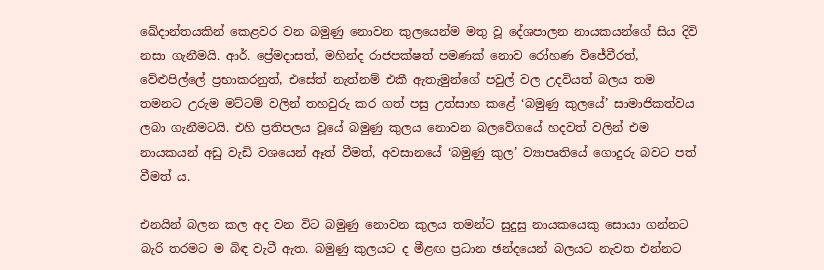ඛේදාන්තයකින් කෙළවර වන බමුණු නොවන කුලයෙන්ම මතු වූ දේශපාලන නායකයන්ගේ සිය දිවි නසා ගැනීමයි. ආර්. ප්‍රේමදාසත්, මහින්ද රාජපක්ෂත් පමණක් නොව රෝහණ විජේවීරත්, වේළුපිල්ලේ ප්‍රභාකරනුත්, එසේත් නැත්නම් එකී ඇතැමුන්ගේ පවුල් වල උදවියත් බලය තම තමනට උරුම මට්ටම් වලින් තහවුරු කර ගත් පසු උත්සාහ කළේ ‘බමුණු කුලයේ’ සාමාජිකත්වය ලබා ගැනීමටයි. එහි ප්‍රතිපලය වූයේ බමුණු කුලය නොවන බලවේගයේ හදවත් වලින් එම නායකයන් අඩු වැඩි වශයෙන් ඈත් වීමත්, අවසානයේ ‘බමුණු කුල’ ව්‍යාපෘතියේ ගොදුරු බවට පත් වීමත් ය.

එනයින් බලන කල අද වන විට බමුණු නොවන කුලය තමන්ට සුදුසු නායකයෙකු සොයා ගන්නට බැරි තරමට ම බිඳ වැටී ඇත. බමුණු කුලයට ද මීළඟ ප්‍රධාන ඡන්දයෙන් බලයට නැවත එන්නට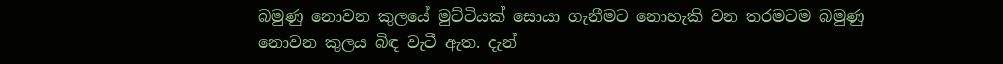බමුණු නොවන කුලයේ මුට්ටියක් සොයා ගැනීමට නොහැකි වන තරමටම බමුණු නොවන කුලය බිඳ වැටී ඇත. දැන්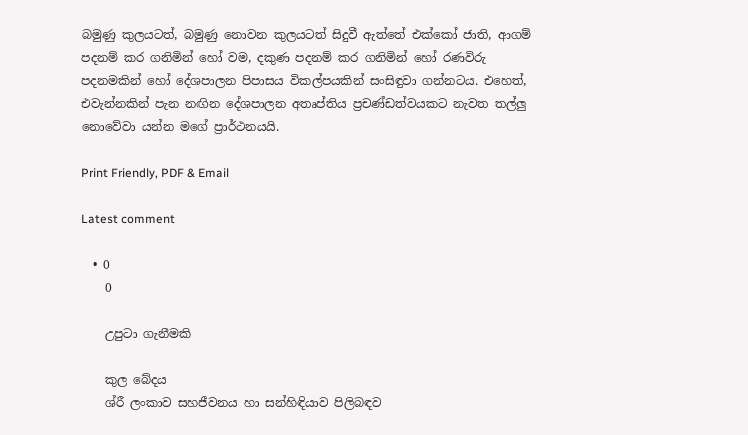බමුණු කුලයටත්, බමුණු නොවන කුලයටත් සිදුවී ඇත්තේ එක්කෝ ජාති, ආගම් පදනම් කර ගනිමින් හෝ වම, දකුණ පදනම් කර ගනිමින් හෝ රණවිරු පදනමකින් හෝ දේශපාලන පිපාසය විකල්පයකින් සංසිඳුවා ගන්නටය. එහෙත්, එවැන්නකින් පැන නඟින දේශපාලන අතෘප්තිය ප්‍රචණ්ඩත්වයකට නැවත තල්ලු නොවේවා යන්න මගේ ප්‍රාර්ථනයයි.

Print Friendly, PDF & Email

Latest comment

  • 0
    0

    උපුටා ගැනීමකි

    කුල බේදය
    ශ්රී ලංකාව සහජීවනය හා සන්හිඳියාව පිලිබඳව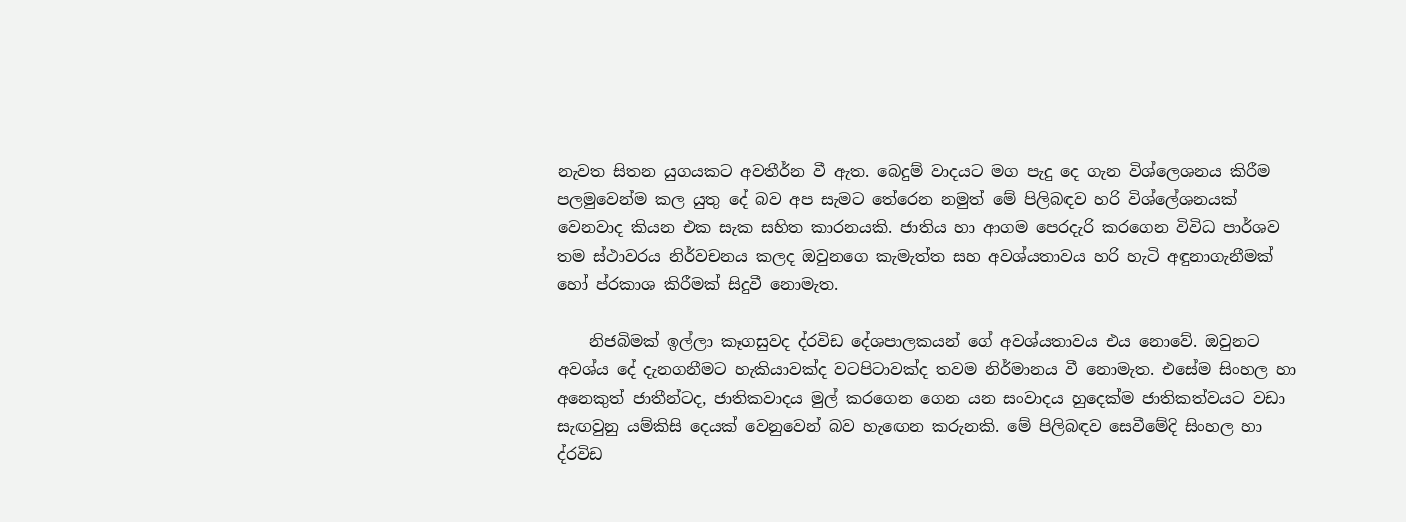නැවත සිතන යුගයකට අවතීර්න වී ඇත. බෙදුම් වාදයට මග පැදු දෙ ගැන විශ්ලෙශනය කිරීම පලමුවෙන්ම කල යුතු දේ බව අප සැමට තේරෙන නමුත් මේ පිලිබඳව හරි විශ්ලේශනයක් වෙනවාද කියන එක සැක සහිත කාරනයකි. ජාතිය හා ආගම පෙරදැරි කරගෙන විවිධ පාර්ශව තම ස්ථාවරය නිර්වචනය කලද ඔවුනගෙ කැමැත්ත සහ අවශ්යතාවය හරි හැටි අඳුනාගැනීමක් හෝ ප්රකාශ කිරීමක් සිදුවී නොමැත.

    නිජබිමක් ඉල්ලා කෑගසුවද ද්රවිඩ දේශපාලකයන් ගේ අවශ්යතාවය එය නොවේ. ඔවුනට අවශ්ය දේ දැනගනීමට හැකියාවක්ද වටපිටාවක්ද තවම නිර්මානය වී නොමැත. එසේම සිංහල හා අනෙකුත් ජාතීන්ටද, ජාතිකවාදය මුල් කරගෙන ගෙන යන සංවාදය හුදෙක්ම ජාතිකත්වයට වඩා සැඟවුනු යම්කිසි දෙයක් වෙනුවෙන් බව හැඟෙන කරුනකි. මේ පිලිබඳව සෙවීමේදි සිංහල හා ද්රවිඩ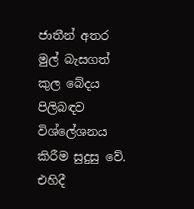ජාතීන් අතර මුල් බැසගත් කුල බේදය පිලිබඳව විශ්ලේශනය කිරීම සුදුසු වේ. එහිදී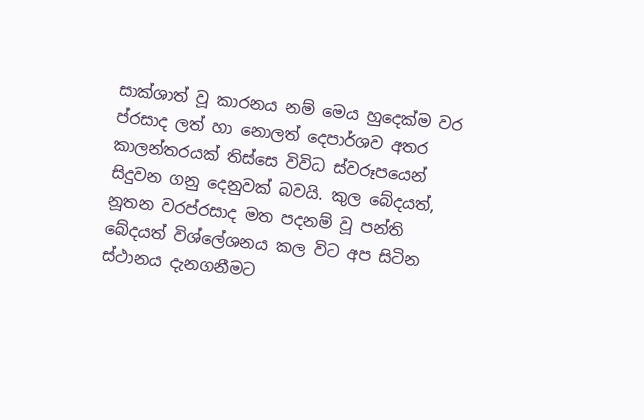සාක්ශාත් වූ කාරනය නම් මෙය හුදෙක්ම වර ප්රසාද ලත් හා නොලත් දෙපාර්ශව අතර කාලන්තරයක් තිස්සෙ විවිධ ස්වරූපයෙන් සිදුවන ගනු දෙනුවක් බවයි. කුල බේදයත්, නූතන වරප්රසාද මත පදනම් වූ පන්ති බේදයත් විශ්ලේශනය කල විට අප සිටින ස්ථානය දැනගනීමට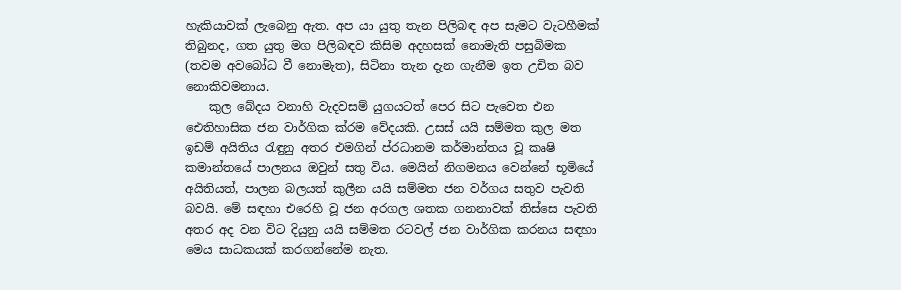හැකියාවක් ලැබෙනු ඇත. අප යා යුතු තැන පිලිබඳ අප සැමට වැටහීමක් තිබුනද, ගත යුතු මග පිලිබඳව කිසිම අදහසක් නොමැති පසුබිමක (තවම අවබෝධ වී නොමැත), සිටිනා තැන දැන ගැනීම ඉත උචිත බව නොකිවමනාය.
    කුල බේදය වනාහි වැදවසම් යුගයටත් පෙර සිට පැවෙත එන ඓතිහාසික ජන වාර්ගික ක්රම වේදයකි. උසස් යයි සම්මත කුල මත ඉඩම් අයිතිය රැඳුනු අතර එමගින් ප්රධානම කර්මාන්තය වූ කෘෂි කමාන්තයේ පාලනය ඔවුන් සතු විය. මෙයින් නිගමනය වෙන්නේ භූමියේ අයිතියත්, පාලන බලයත් කුලීන යයි සම්මත ජන වර්ගය සතුව පැවති බවයි. මේ සඳහා එරෙහි වූ ජන අරගල ශතක ගනනාවක් තිස්සෙ පැවති අතර අද වන විට දියුනු යයි සම්මත රටවල් ජන වාර්ගික කරනය සඳහා මෙය සාධකයක් කරගන්නේම නැත.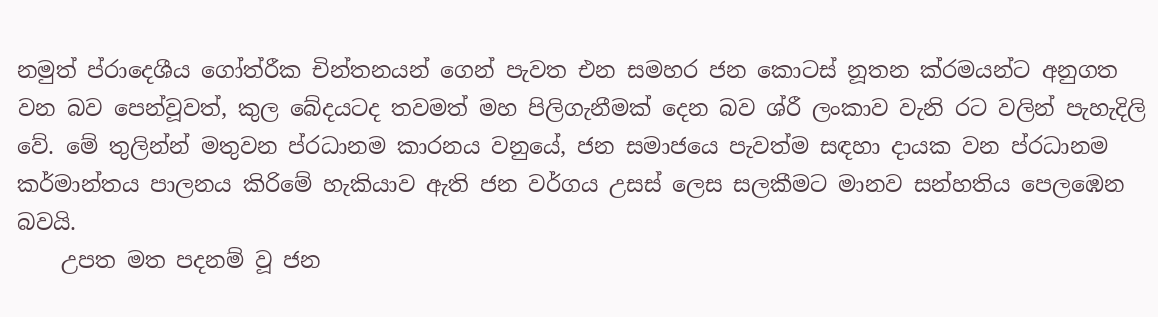නමුත් ප්රාදෙශීය ගෝත්රීක චින්තනයන් ගෙන් පැවත එන සමහර ජන කොටස් නූතන ක්රමයන්ට අනුගත වන බව පෙන්වූවත්, කුල බේදයටද තවමත් මහ පිලිගැනීමක් දෙන බව ශ්රී ලංකාව වැනි රට වලින් පැහැදිලි වේ. මේ තුලින්න් මතුවන ප්රධානම කාරනය වනුයේ, ජන සමාජයෙ පැවත්ම සඳහා දායක වන ප්රධානම කර්මාන්තය පාලනය කිරිමේ හැකියාව ඇති ජන වර්ගය උසස් ලෙස සලකීමට මානව සන්හතිය පෙලඹෙන බවයි.
    උපත මත පදනම් වූ ජන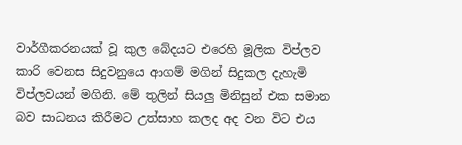වාර්ගීකරනයක් වූ කුල බේදයට එරෙහි මූලික විප්ලව කාරි වෙනස සිදුවනුයෙ ආගම් මගින් සිදුකල දැහැමි විප්ලවයන් මගිනි. මේ තුලින් සියලු මිනිසුන් එක සමාන බව සාධනය කිරීමට උත්සාහ කලද අද වන විට එය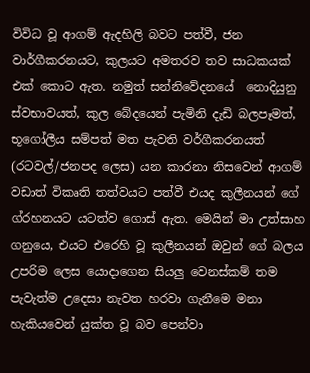විවිධ වූ ආගම් ඇදහිලි බවට පත්වී, ජන වාර්ගීකරනයට, කුලයට අමතරව තව සාධකයක් එක් කොට ඇත. නමුත් සන්නිවේදනයේ  නොදියුනු ස්වභාවයත්, කුල බේදයෙන් පැමිනි දැඩි බලපෑමත්, භූගෝලීය සම්පත් මත පැවති වර්ගීකරනයත් (රටවල්/ජනපද ලෙස) යන කාරනා නිසවෙන් ආගම් වඩාත් විකෘති තත්වයට පත්වී එයද කුලීනයන් ගේ ග්රහනයට යටත්ව ගොස් ඇත. මෙයින් මා උත්සාහ ගනුයෙ, එයට එරෙහි වූ කුලීනයන් ඔවුන් ගේ බලය උපරිම ලෙස යොදාගෙන සියලු වෙනස්කම් තම පැවැත්ම උදෙසා නැවත හරවා ගැනීමෙ මනා හැකියවෙන් යුක්ත වූ බව පෙන්වා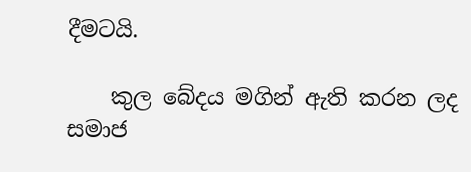දීමටයි.

    කුල බේදය මගින් ඇති කරන ලද සමාජ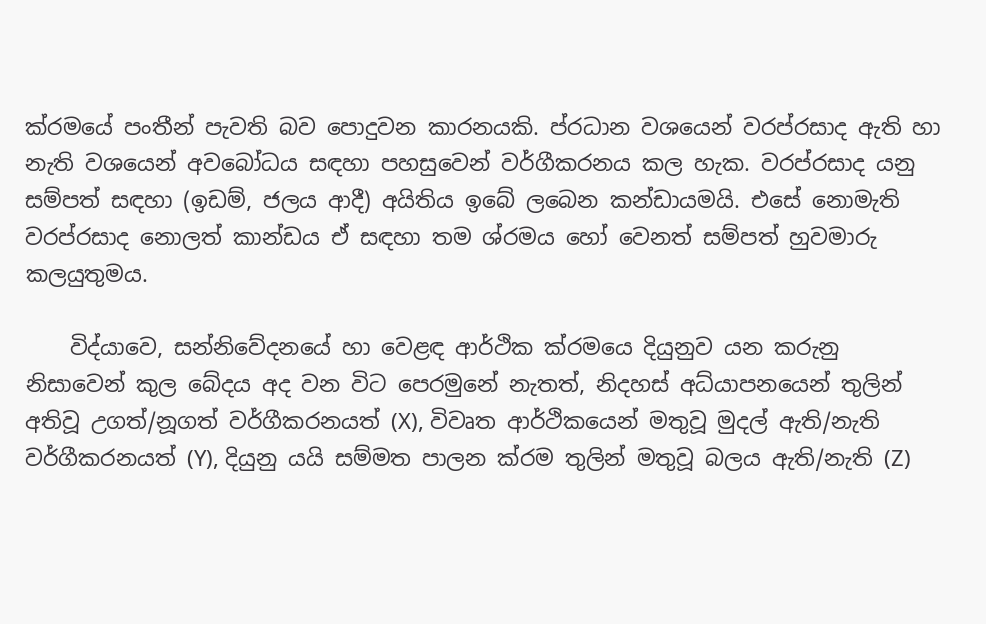ක්රමයේ පංතීන් පැවති බව පොදුවන කාරනයකි. ප්රධාන වශයෙන් වරප්රසාද ඇති හා නැති වශයෙන් අවබෝධය සඳහා පහසුවෙන් වර්ගීකරනය කල හැක. වරප්රසාද යනු සම්පත් සඳහා (ඉඩම්, ජලය ආදී) අයිතිය ඉබේ ලබෙන කන්ඩායමයි. එසේ නොමැති වරප්රසාද නොලත් කාන්ඩය ඒ සඳහා තම ශ්රමය හෝ වෙනත් සම්පත් හුවමාරු කලයුතුමය.

    විද්යාවෙ, සන්නිවේදනයේ හා වෙළඳ ආර්ථික ක්රමයෙ දියුනුව යන කරුනු නිසාවෙන් කුල බේදය අද වන විට පෙරමුනේ නැතත්, නිදහස් අධ්යාපනයෙන් තුලින් අතිවූ උගත්/නූගත් වර්ගීකරනයත් (X), විවෘත ආර්ථිකයෙන් මතුවූ මුදල් ඇති/නැති වර්ගීකරනයත් (Y), දියුනු යයි සම්මත පාලන ක්රම තුලින් මතුවූ බලය ඇති/නැති (Z)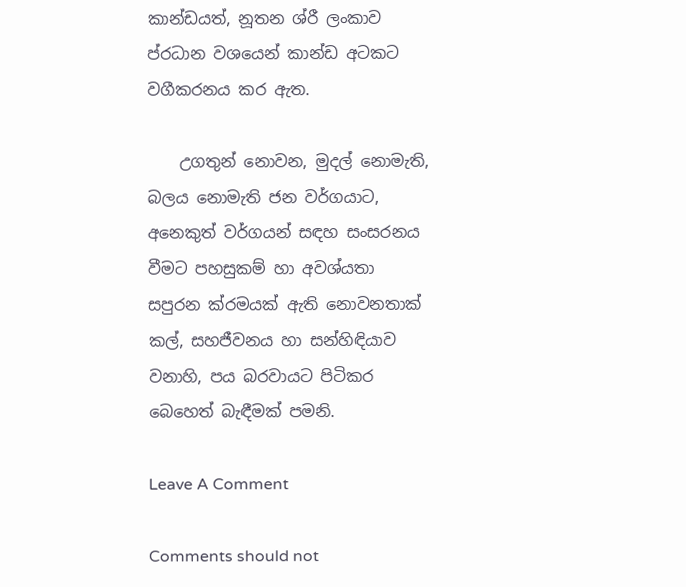කාන්ඩයත්, නූතන ශ්රී ලංකාව ප්රධාන වශයෙන් කාන්ඩ අටකට වගීකරනය කර ඇත.

    උගතුන් නොවන, මුදල් නොමැති, බලය නොමැති ජන වර්ගයාට, අනෙකුත් වර්ගයන් සඳහ සංසරනය වීමට පහසුකම් හා අවශ්යතා සපුරන ක්රමයක් ඇති නොවනතාක් කල්, සහජීවනය හා සන්හිඳියාව වනාහි, පය බරවායට පිටිකර බෙහෙත් බැඳීමක් පමනි.

Leave A Comment

Comments should not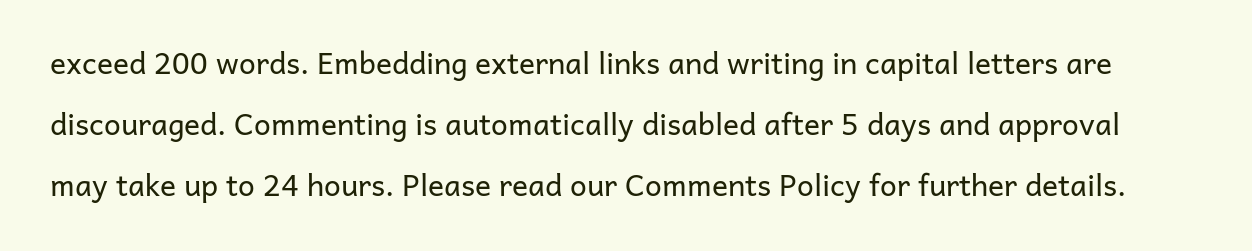exceed 200 words. Embedding external links and writing in capital letters are discouraged. Commenting is automatically disabled after 5 days and approval may take up to 24 hours. Please read our Comments Policy for further details.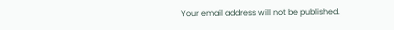Your email address will not be published.